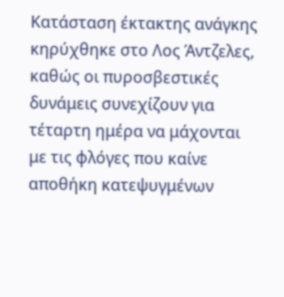Κατάσταση έκτακτης ανάγκης κηρύχθηκε στο Λος Άντζελες, καθώς οι πυροσβεστικές δυνάμεις συνεχίζουν για τέταρτη ημέρα να μάχονται με τις φλόγες που καίνε αποθήκη κατεψυγμένων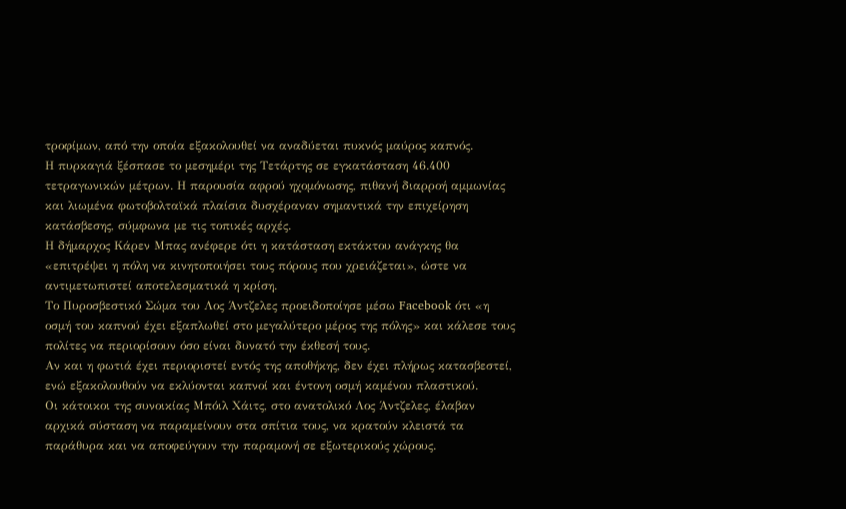τροφίμων, από την οποία εξακολουθεί να αναδύεται πυκνός μαύρος καπνός.
Η πυρκαγιά ξέσπασε το μεσημέρι της Τετάρτης σε εγκατάσταση 46.400 τετραγωνικών μέτρων. Η παρουσία αφρού ηχομόνωσης, πιθανή διαρροή αμμωνίας και λιωμένα φωτοβολταϊκά πλαίσια δυσχέραναν σημαντικά την επιχείρηση κατάσβεσης, σύμφωνα με τις τοπικές αρχές.
Η δήμαρχος Κάρεν Μπας ανέφερε ότι η κατάσταση εκτάκτου ανάγκης θα «επιτρέψει η πόλη να κινητοποιήσει τους πόρους που χρειάζεται», ώστε να αντιμετωπιστεί αποτελεσματικά η κρίση.
Το Πυροσβεστικό Σώμα του Λος Άντζελες προειδοποίησε μέσω Facebook ότι «η οσμή του καπνού έχει εξαπλωθεί στο μεγαλύτερο μέρος της πόλης» και κάλεσε τους πολίτες να περιορίσουν όσο είναι δυνατό την έκθεσή τους.
Αν και η φωτιά έχει περιοριστεί εντός της αποθήκης, δεν έχει πλήρως κατασβεστεί, ενώ εξακολουθούν να εκλύονται καπνοί και έντονη οσμή καμένου πλαστικού.
Οι κάτοικοι της συνοικίας Μπόιλ Χάιτς, στο ανατολικό Λος Άντζελες, έλαβαν αρχικά σύσταση να παραμείνουν στα σπίτια τους, να κρατούν κλειστά τα παράθυρα και να αποφεύγουν την παραμονή σε εξωτερικούς χώρους.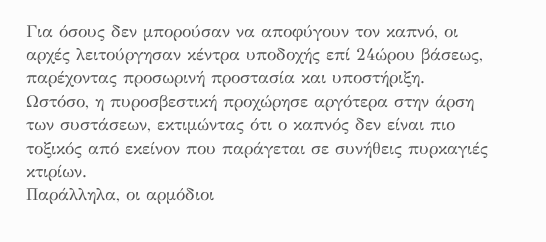Για όσους δεν μπορούσαν να αποφύγουν τον καπνό, οι αρχές λειτούργησαν κέντρα υποδοχής επί 24ώρου βάσεως, παρέχοντας προσωρινή προστασία και υποστήριξη.
Ωστόσο, η πυροσβεστική προχώρησε αργότερα στην άρση των συστάσεων, εκτιμώντας ότι ο καπνός δεν είναι πιο τοξικός από εκείνον που παράγεται σε συνήθεις πυρκαγιές κτιρίων.
Παράλληλα, οι αρμόδιοι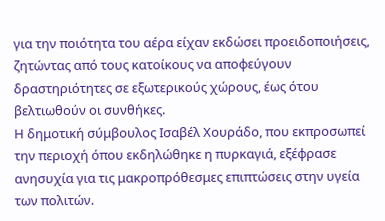για την ποιότητα του αέρα είχαν εκδώσει προειδοποιήσεις, ζητώντας από τους κατοίκους να αποφεύγουν δραστηριότητες σε εξωτερικούς χώρους, έως ότου βελτιωθούν οι συνθήκες.
Η δημοτική σύμβουλος Ισαβέλ Χουράδο, που εκπροσωπεί την περιοχή όπου εκδηλώθηκε η πυρκαγιά, εξέφρασε ανησυχία για τις μακροπρόθεσμες επιπτώσεις στην υγεία των πολιτών.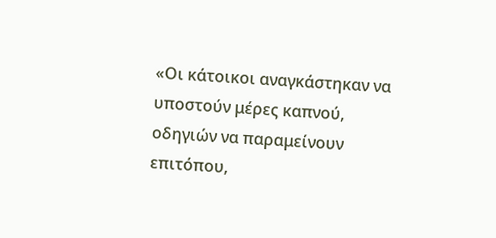«Οι κάτοικοι αναγκάστηκαν να υποστούν μέρες καπνού, οδηγιών να παραμείνουν επιτόπου,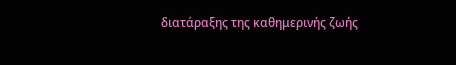διατάραξης της καθημερινής ζωής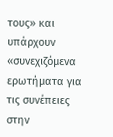τους» και υπάρχουν «συνεχιζόμενα ερωτήματα για τις συνέπειες στην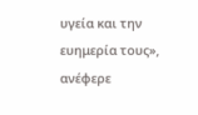υγεία και την ευημερία τους», ανέφερε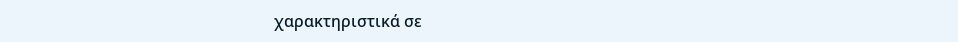χαρακτηριστικά σε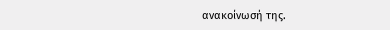ανακοίνωσή της.